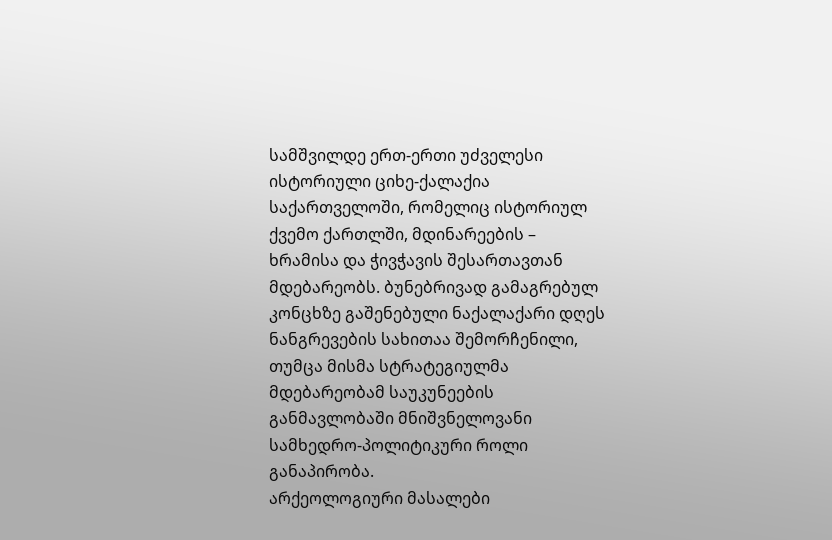სამშვილდე ერთ-ერთი უძველესი ისტორიული ციხე-ქალაქია საქართველოში, რომელიც ისტორიულ ქვემო ქართლში, მდინარეების – ხრამისა და ჭივჭავის შესართავთან მდებარეობს. ბუნებრივად გამაგრებულ კონცხზე გაშენებული ნაქალაქარი დღეს ნანგრევების სახითაა შემორჩენილი, თუმცა მისმა სტრატეგიულმა მდებარეობამ საუკუნეების განმავლობაში მნიშვნელოვანი სამხედრო-პოლიტიკური როლი განაპირობა.
არქეოლოგიური მასალები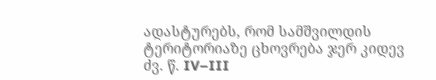ადასტურებს, რომ სამშვილდის ტერიტორიაზე ცხოვრება ჯერ კიდევ ძვ. წ. IV–III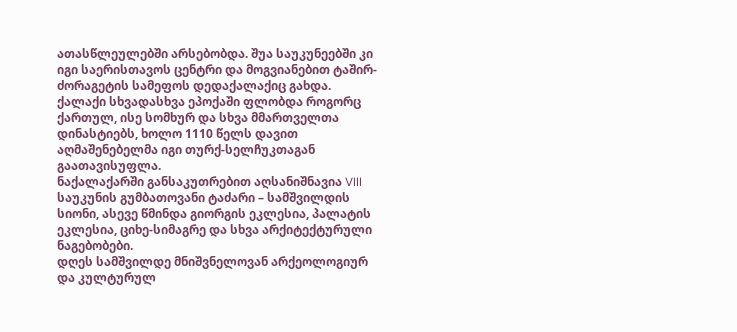ათასწლეულებში არსებობდა. შუა საუკუნეებში კი იგი საერისთავოს ცენტრი და მოგვიანებით ტაშირ-ძორაგეტის სამეფოს დედაქალაქიც გახდა. ქალაქი სხვადასხვა ეპოქაში ფლობდა როგორც ქართულ, ისე სომხურ და სხვა მმართველთა დინასტიებს, ხოლო 1110 წელს დავით აღმაშენებელმა იგი თურქ-სელჩუკთაგან გაათავისუფლა.
ნაქალაქარში განსაკუთრებით აღსანიშნავია VIII საუკუნის გუმბათოვანი ტაძარი – სამშვილდის სიონი, ასევე წმინდა გიორგის ეკლესია, პალატის ეკლესია, ციხე-სიმაგრე და სხვა არქიტექტურული ნაგებობები.
დღეს სამშვილდე მნიშვნელოვან არქეოლოგიურ და კულტურულ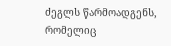ძეგლს წარმოადგენს, რომელიც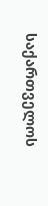საქართველოს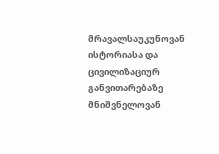მრავალსაუკუნოვან ისტორიასა და ცივილიზაციურ განვითარებაზე მნიშვნელოვან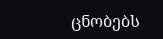ცნობებს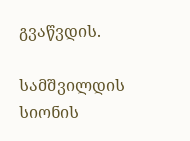გვაწვდის.

სამშვილდის სიონის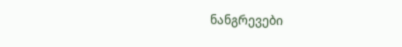ნანგრევები